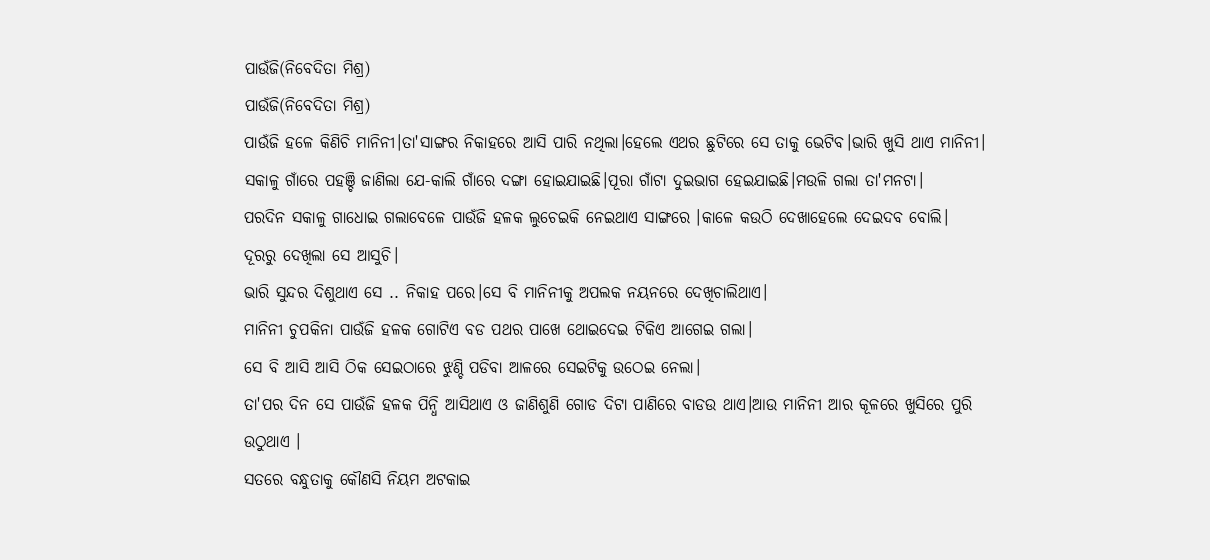ପାଉଁଜି(ନିବେଦିତା ମିଶ୍ର)
ପାଉଁଜି(ନିବେଦିତା ମିଶ୍ର)
ପାଉଁଜି ହଳେ କିଣିଚି ମାନିନୀ।ତା'ସାଙ୍ଗର ନିକାହରେ ଆସି ପାରି ନଥିଲା।ହେଲେ ଏଥର ଛୁଟିରେ ସେ ତାକୁ ଭେଟିବ।ଭାରି ଖୁସି ଥାଏ ମାନିନୀ।
ସକାଳୁ ଗାଁରେ ପହଞ୍ଚି ଜାଣିଲା ଯେ-କାଲି ଗାଁରେ ଦଙ୍ଗା ହୋଇଯାଇଛି।ପୂରା ଗାଁଟା ଦୁଇଭାଗ ହେଇଯାଇଛି।ମଉଳି ଗଲା ତା'ମନଟା।
ପରଦିନ ସକାଳୁ ଗାଧୋଇ ଗଲାବେଳେ ପାଉଁଜି ହଳକ ଲୁଚେଇକି ନେଇଥାଏ ସାଙ୍ଗରେ ।କାଳେ କଉଠି ଦେଖାହେଲେ ଦେଇଦବ ବୋଲି।
ଦୂରରୁ ଦେଖିଲା ସେ ଆସୁଚି।
ଭାରି ସୁନ୍ଦର ଦିଶୁଥାଏ ସେ .. ନିକାହ ପରେ।ସେ ବି ମାନିନୀକୁ ଅପଲକ ନୟନରେ ଦେଖିଚାଲିଥାଏ।
ମାନିନୀ ଚୁପକିନା ପାଉଁଜି ହଳକ ଗୋଟିଏ ବଡ ପଥର ପାଖେ ଥୋଇଦେଇ ଟିକିଏ ଆଗେଇ ଗଲା।
ସେ ବି ଆସି ଆସି ଠିକ ସେଇଠାରେ ଝୁଣ୍ଚି ପଡିବା ଆଳରେ ସେଇଟିକୁ ଉଠେଇ ନେଲା।
ତା'ପର ଦିନ ସେ ପାଉଁଜି ହଳକ ପିନ୍ଧି ଆସିଥାଏ ଓ ଜାଣିଶୁଣି ଗୋଡ ଦିଟା ପାଣିରେ ବାଡଉ ଥାଏ।ଆଉ ମାନିନୀ ଆର କୂଳରେ ଖୁସିରେ ପୁରି ଉଠୁଥାଏ ।
ସତରେ ବନ୍ଧୁତାକୁ କୌଣସି ନିୟମ ଅଟକାଇ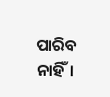ପାରିବ ନାହିଁ।